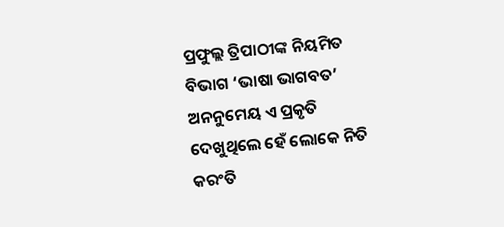ପ୍ରଫୁଲ୍ଲ ତ୍ରିପାଠୀଙ୍କ ନିୟମିତ ବିଭାଗ ‘ଭାଷା ଭାଗବତ’
ଅନନୁମେୟ ଏ ପ୍ରକୃତି
ଦେଖୁଥିଲେ ହେଁ ଲୋକେ ନିତି
କରଂତି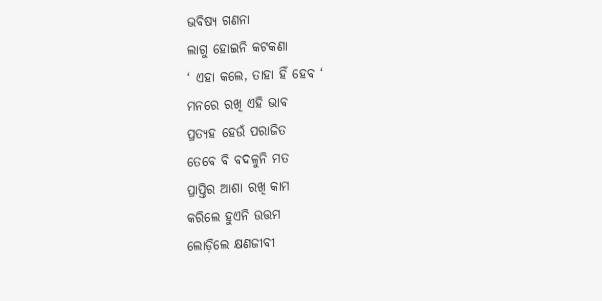ଭବିଷ୍ୟ ଗଣନା
ଲାଗୁ ହୋଇନି କଟକଣା
‘ ଏହା କଲେ, ତାହା ହିଁ ହେବ ‘
ମନରେ ରଖି ଏହି ଭାବ
ପ୍ରତ୍ୟହ ହେଉଁ ପରାଜିତ
ତେବେ ବି ବଦଳୁନି ମତ
ପ୍ରାପ୍ତିର ଆଶା ରଖି କାମ
କରିଲେ ହୁଏନି ଉତ୍ତମ
ଲୋଡ଼ିଲେ କ୍ଷଣଜୀବୀ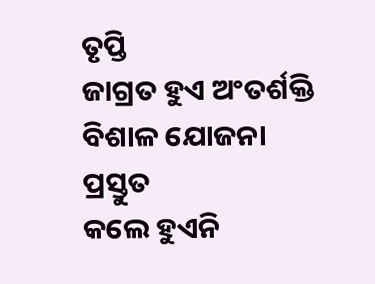ତୃପ୍ତି
ଜାଗ୍ରତ ହୁଏ ଅଂତର୍ଶକ୍ତି
ବିଶାଳ ଯୋଜନା ପ୍ରସ୍ତୁତ
କଲେ ହୁଏନି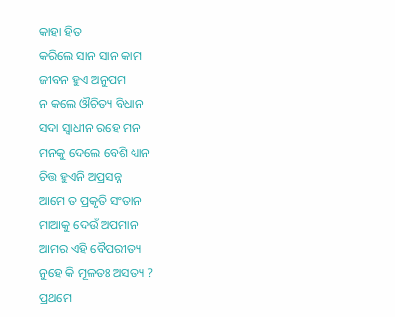କାହା ହିତ
କରିଲେ ସାନ ସାନ କାମ
ଜୀବନ ହୁଏ ଅନୁପମ
ନ କଲେ ଔଚିତ୍ୟ ବିଧାନ
ସଦା ସ୍ବାଧୀନ ରହେ ମନ
ମନକୁ ଦେଲେ ବେଶି ଧ୍ୟାନ
ଚିତ୍ତ ହୁଏନି ଅପ୍ରସନ୍ନ
ଆମେ ତ ପ୍ରକୃତି ସଂତାନ
ମାଆକୁ ଦେଉଁ ଅପମାନ
ଆମର ଏହି ବୈପରୀତ୍ୟ
ନୁହେ କି ମୂଳତଃ ଅସତ୍ୟ ?
ପ୍ରଥମେ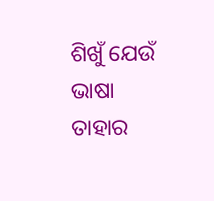ଶିଖୁଁ ଯେଉଁ ଭାଷା
ତାହାର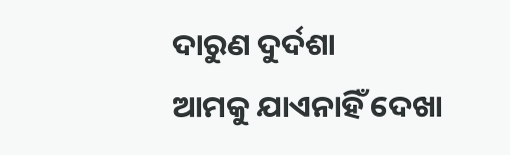ଦାରୁଣ ଦୁର୍ଦଶା
ଆମକୁ ଯାଏନାହିଁ ଦେଖା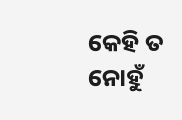କେହି ତ ନୋହୁଁ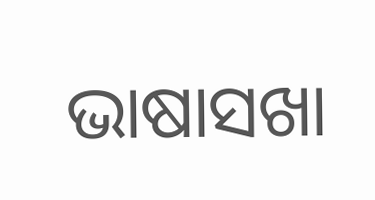ଭାଷାସଖା